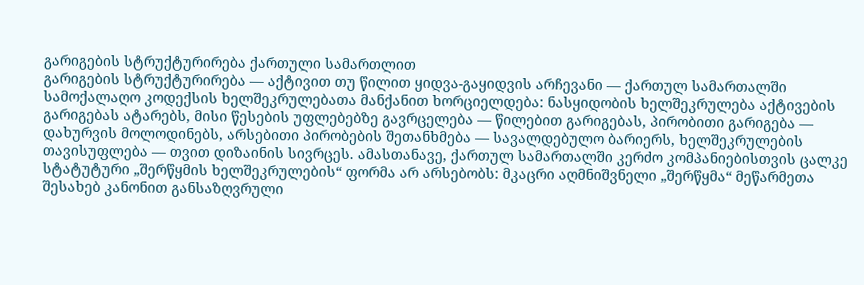გარიგების სტრუქტურირება ქართული სამართლით
გარიგების სტრუქტურირება — აქტივით თუ წილით ყიდვა-გაყიდვის არჩევანი — ქართულ სამართალში სამოქალაღო კოდექსის ხელშეკრულებათა მანქანით ხორციელდება: ნასყიდობის ხელშეკრულება აქტივების გარიგებას ატარებს, მისი წესების უფლებებზე გავრცელება — წილებით გარიგებას, პირობითი გარიგება — დახურვის მოლოდინებს, არსებითი პირობების შეთანხმება — სავალდებულო ბარიერს, ხელშეკრულების თავისუფლება — თვით დიზაინის სივრცეს. ამასთანავე, ქართულ სამართალში კერძო კომპანიებისთვის ცალკე სტატუტური „შერწყმის ხელშეკრულების“ ფორმა არ არსებობს: მკაცრი აღმნიშვნელი „შერწყმა“ მეწარმეთა შესახებ კანონით განსაზღვრული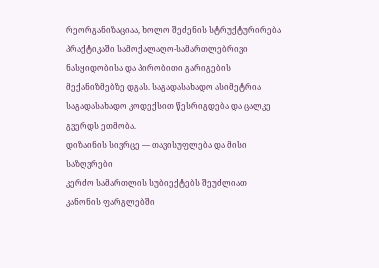რეორგანიზაციაა, ხოლო შეძენის სტრუქტურირება პრაქტიკაში სამოქალაღო-სამართლებრივი ნასყიდობისა და პირობითი გარიგების მექანიზმებზე დგას. საგადასახადო ასიმეტრია საგადასახადო კოდექსით წესრიგდება და ცალკე გვერდს ეთმობა.
დიზაინის სივრცე — თავისუფლება და მისი საზღვრები
კერძო სამართლის სუბიექტებს შეუძლიათ კანონის ფარგლებში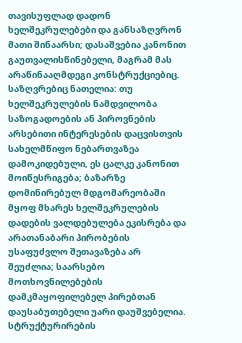თავისუფლად დადონ ხელშეკრულებები და განსაზღვრონ მათი შინაარსი; დასაშვებია კანონით გაუთვალისწინებელი, მაგრამ მას არაწინააღმდეგი კონსტრუქციებიც. საზღვრებიც ნათელია: თუ ხელშეკრულების ნამდვილობა საზოგადოების ან პიროვნების არსებითი ინტერესების დაცვისთვის სახელმწიფო ნებართვაზეა დამოკიდებული, ეს ცალკე კანონით მოიწესრიგება; ბაზარზე დომინირებულ მდგომარეობაში მყოფ მხარეს ხელშეკრულების დადების ვალდებულება ეკისრება და არათანაბარი პირობების უსაფუძვლო შეთავაზება არ შეუძლია; საარსებო მოთხოვნილებების დამკმაყოფილებელ პირებთან დაუსაბუთებელი უარი დაუშვებელია. სტრუქტურირების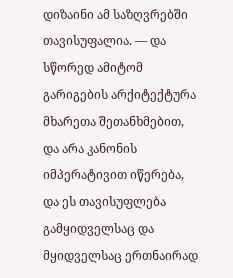დიზაინი ამ საზღვრებში თავისუფალია. — და სწორედ ამიტომ გარიგების არქიტექტურა მხარეთა შეთანხმებით, და არა კანონის იმპერატივით იწერება, და ეს თავისუფლება გამყიდველსაც და მყიდველსაც ერთნაირად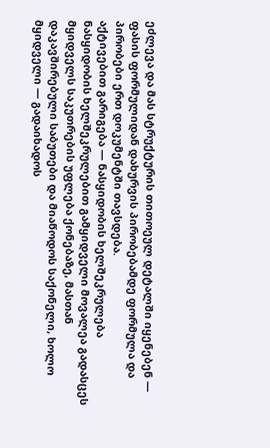ეძლევა და მას სტრუქტურის თითოეულ დეტალში იყენებენ — ფასის ფორმულიდან დახურვის პირობებამდე ფორმულა და პირობები ერთ დოკუმენტში თავსდება.
აქტივებით გარიგება — ნასყიდობის ხელშეკრულება
ნასყიდობის ხელშეკრულებით გამყიდველი მოვალეა გადასცეს მყიდველს საკუთრების უფლება ქონებაზე, მასთან დაკავშირებული საბუთები და მიაწოდოს საქონელი, ხოლო მყიდველი — გადაიხადოს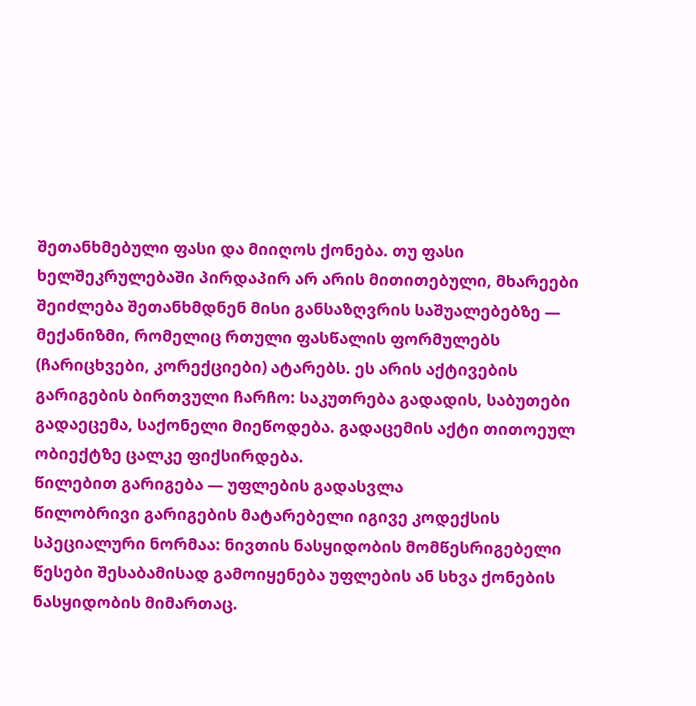შეთანხმებული ფასი და მიიღოს ქონება. თუ ფასი ხელშეკრულებაში პირდაპირ არ არის მითითებული, მხარეები შეიძლება შეთანხმდნენ მისი განსაზღვრის საშუალებებზე — მექანიზმი, რომელიც რთული ფასწალის ფორმულებს (ჩარიცხვები, კორექციები) ატარებს. ეს არის აქტივების გარიგების ბირთვული ჩარჩო: საკუთრება გადადის, საბუთები გადაეცემა, საქონელი მიეწოდება. გადაცემის აქტი თითოეულ ობიექტზე ცალკე ფიქსირდება.
წილებით გარიგება — უფლების გადასვლა
წილობრივი გარიგების მატარებელი იგივე კოდექსის სპეციალური ნორმაა: ნივთის ნასყიდობის მომწესრიგებელი წესები შესაბამისად გამოიყენება უფლების ან სხვა ქონების ნასყიდობის მიმართაც.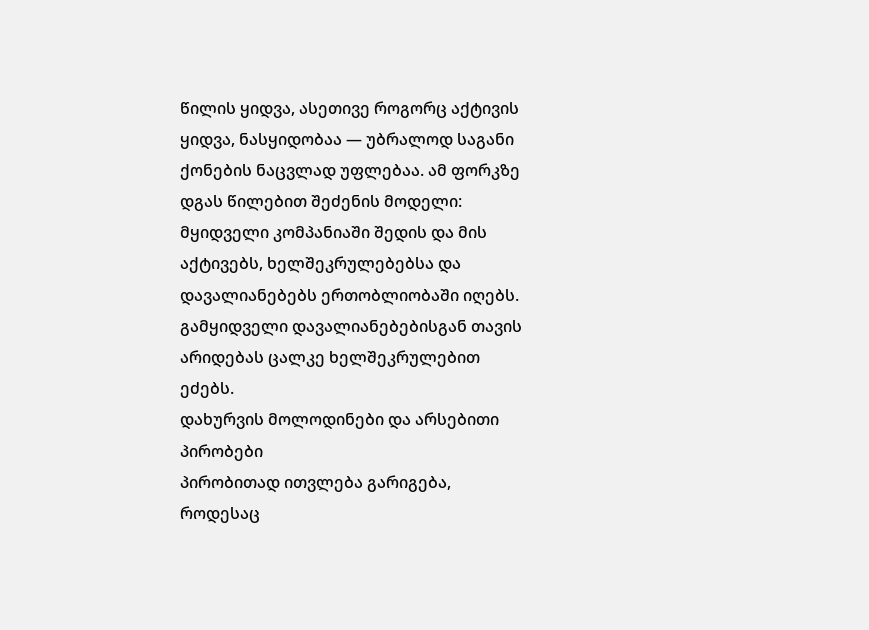წილის ყიდვა, ასეთივე როგორც აქტივის ყიდვა, ნასყიდობაა — უბრალოდ საგანი ქონების ნაცვლად უფლებაა. ამ ფორკზე დგას წილებით შეძენის მოდელი: მყიდველი კომპანიაში შედის და მის აქტივებს, ხელშეკრულებებსა და დავალიანებებს ერთობლიობაში იღებს. გამყიდველი დავალიანებებისგან თავის არიდებას ცალკე ხელშეკრულებით ეძებს.
დახურვის მოლოდინები და არსებითი პირობები
პირობითად ითვლება გარიგება, როდესაც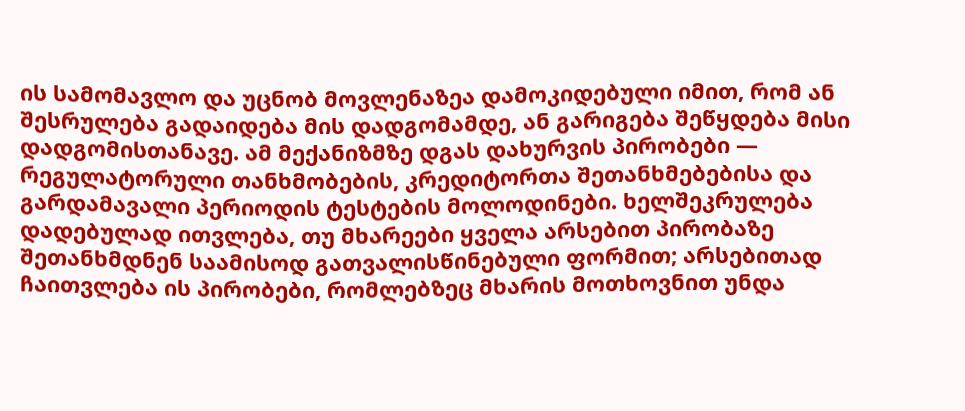ის სამომავლო და უცნობ მოვლენაზეა დამოკიდებული იმით, რომ ან შესრულება გადაიდება მის დადგომამდე, ან გარიგება შეწყდება მისი დადგომისთანავე. ამ მექანიზმზე დგას დახურვის პირობები — რეგულატორული თანხმობების, კრედიტორთა შეთანხმებებისა და გარდამავალი პერიოდის ტესტების მოლოდინები. ხელშეკრულება დადებულად ითვლება, თუ მხარეები ყველა არსებით პირობაზე შეთანხმდნენ საამისოდ გათვალისწინებული ფორმით; არსებითად ჩაითვლება ის პირობები, რომლებზეც მხარის მოთხოვნით უნდა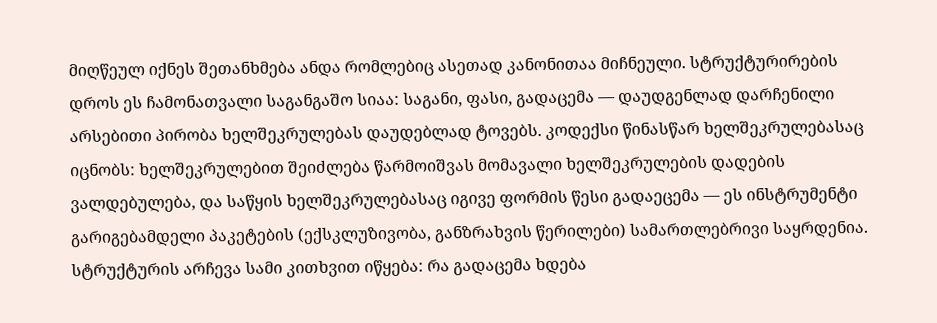მიღწეულ იქნეს შეთანხმება ანდა რომლებიც ასეთად კანონითაა მიჩნეული. სტრუქტურირების დროს ეს ჩამონათვალი საგანგაშო სიაა: საგანი, ფასი, გადაცემა — დაუდგენლად დარჩენილი არსებითი პირობა ხელშეკრულებას დაუდებლად ტოვებს. კოდექსი წინასწარ ხელშეკრულებასაც იცნობს: ხელშეკრულებით შეიძლება წარმოიშვას მომავალი ხელშეკრულების დადების ვალდებულება, და საწყის ხელშეკრულებასაც იგივე ფორმის წესი გადაეცემა — ეს ინსტრუმენტი გარიგებამდელი პაკეტების (ექსკლუზივობა, განზრახვის წერილები) სამართლებრივი საყრდენია. სტრუქტურის არჩევა სამი კითხვით იწყება: რა გადაცემა ხდება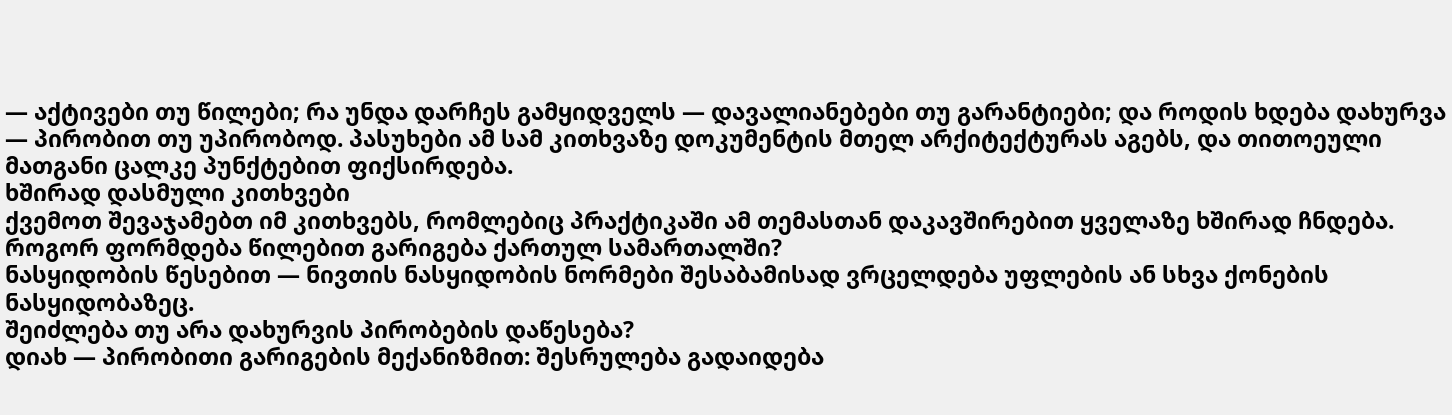— აქტივები თუ წილები; რა უნდა დარჩეს გამყიდველს — დავალიანებები თუ გარანტიები; და როდის ხდება დახურვა — პირობით თუ უპირობოდ. პასუხები ამ სამ კითხვაზე დოკუმენტის მთელ არქიტექტურას აგებს, და თითოეული მათგანი ცალკე პუნქტებით ფიქსირდება.
ხშირად დასმული კითხვები
ქვემოთ შევაჯამებთ იმ კითხვებს, რომლებიც პრაქტიკაში ამ თემასთან დაკავშირებით ყველაზე ხშირად ჩნდება.
როგორ ფორმდება წილებით გარიგება ქართულ სამართალში?
ნასყიდობის წესებით — ნივთის ნასყიდობის ნორმები შესაბამისად ვრცელდება უფლების ან სხვა ქონების ნასყიდობაზეც.
შეიძლება თუ არა დახურვის პირობების დაწესება?
დიახ — პირობითი გარიგების მექანიზმით: შესრულება გადაიდება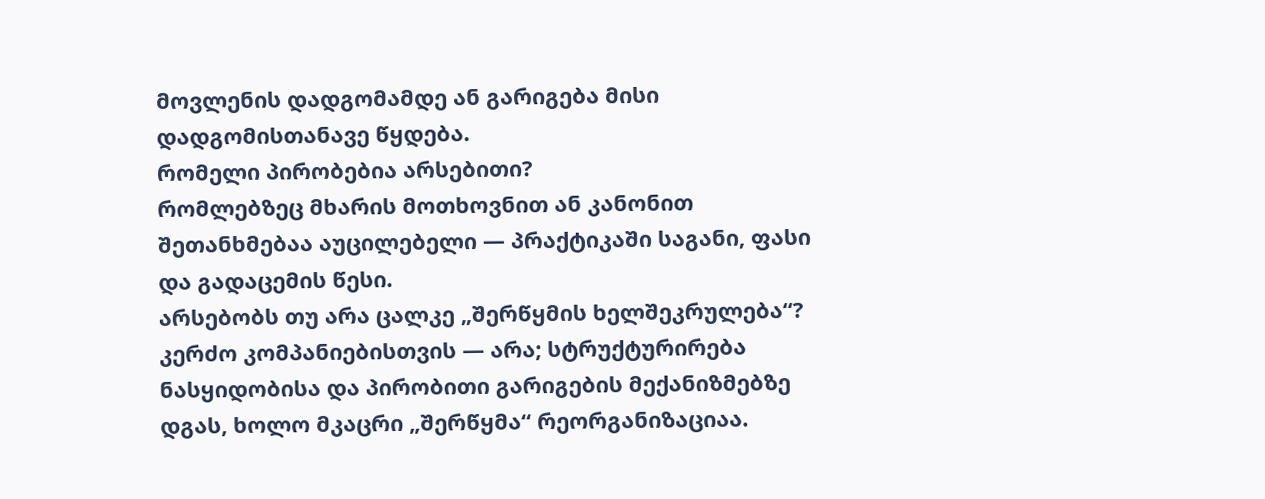მოვლენის დადგომამდე ან გარიგება მისი დადგომისთანავე წყდება.
რომელი პირობებია არსებითი?
რომლებზეც მხარის მოთხოვნით ან კანონით შეთანხმებაა აუცილებელი — პრაქტიკაში საგანი, ფასი და გადაცემის წესი.
არსებობს თუ არა ცალკე „შერწყმის ხელშეკრულება“?
კერძო კომპანიებისთვის — არა; სტრუქტურირება ნასყიდობისა და პირობითი გარიგების მექანიზმებზე დგას, ხოლო მკაცრი „შერწყმა“ რეორგანიზაციაა.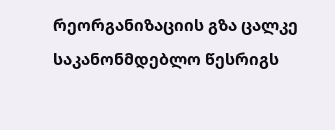რეორგანიზაციის გზა ცალკე საკანონმდებლო წესრიგს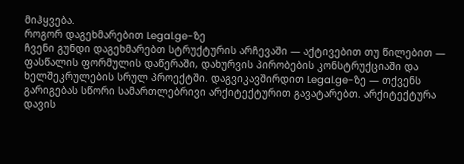მიჰყვება.
როგორ დაგეხმარებით Legal.ge-ზე
ჩვენი გუნდი დაგეხმარებთ სტრუქტურის არჩევაში — აქტივებით თუ წილებით — ფასწალის ფორმულის დაწერაში, დახურვის პირობების კონსტრუქციაში და ხელშეკრულების სრულ პროექტში. დაგვიკავშირდით Legal.ge-ზე — თქვენს გარიგებას სწორი სამართლებრივი არქიტექტურით გავატარებთ. არქიტექტურა დავის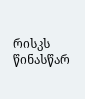რისკს წინასწარ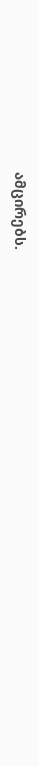ამცირებს.